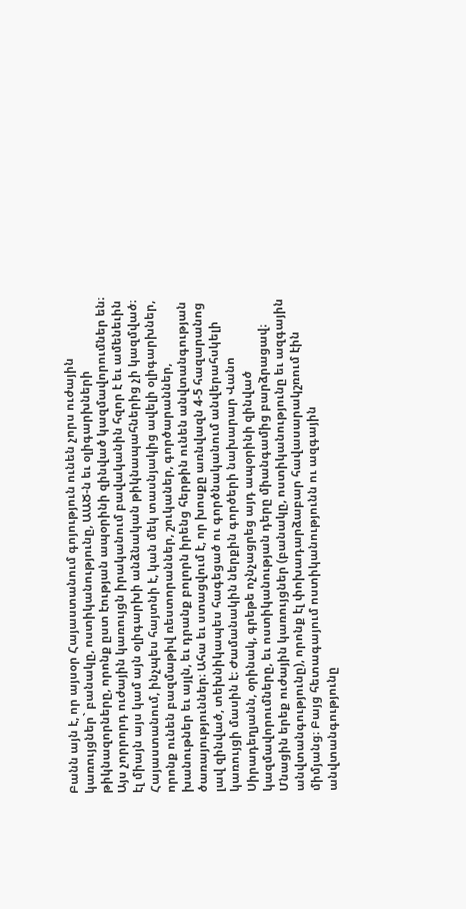Բանն այն է, որ այսօր Հայաստանում գոյություն ունեն չորս ուժային կառույցներ` բանակը, ոստիկանությունը, ԱԱԾ-ն եւ օլիգարխների թիկնազորները, որոնք ըստ էության ապօրինի զինված կազմավորումներ են։ Այս չորրորդ ուժային կառույցն իրականում բավականին հզոր է եւ ամենեւին էլ միայն այս կամ այն օլիգարխի անձնական թիկնապահներից չի կազմված։ Հայաստանում, ինչպես հայտնի է, կան մեկ տասնյակից ավելի օլիգարխներ, որոնք ունեն բազմաթիվ ռեստորաններ, շուկաներ, գործարաններ, խանութներ եւ այլն, եւ դրանք բոլորն իրենց հերթին ունեն անվտանգության ծառայություններ։ Ահա եւ ստացվում է, որ խոսքը առնվազն 4-5 հազարանոց լավ զինված, տեխնիկապես հագեցած ու գործնականում անվերահսկելի կառույցի մասին է։ Ժամանակին ներքին գործերի նախարար Վանո Սիրադեղյանն, օրինակ, գրեթե ոչնչացրեց այդ ապօրինի զինված կազմավորումները, եւ ոստիկանության դերը միանգամից բարձրացավ։ Մնացին երեք ուժային կառույցներ (բանակը, ոստիկանությունը եւ ազգային անվտանգությունը), որոնք էլ փոխադարձաբար հավասարակշռում էին միմյանց։ Բայց հետագայում ոստիկանությունն ու ազգային անվտանգությունը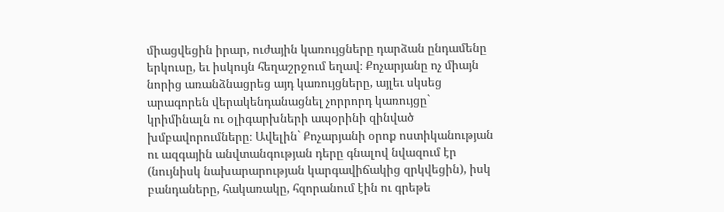միացվեցին իրար, ուժային կառույցները դարձան ընդամենը երկուսը, եւ իսկույն հեղաշրջում եղավ։ Քոչարյանը ոչ միայն նորից առանձնացրեց այդ կառույցները, այլեւ սկսեց արագորեն վերակենդանացնել չորրորդ կառույցը` կրիմինալն ու օլիգարխների ապօրինի զինված խմբավորումները։ Ավելին` Քոչարյանի օրոք ոստիկանության ու ազգային անվտանգության դերը գնալով նվազում էր (նույնիսկ նախարարության կարգավիճակից զրկվեցին), իսկ բանդաները, հակառակը, հզորանում էին ու գրեթե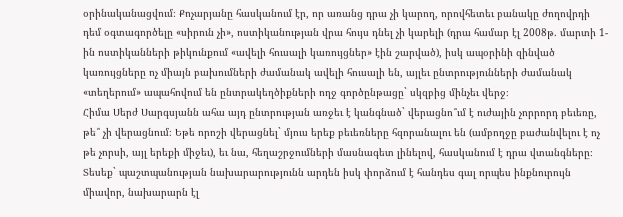օրինականացվում։ Քոչարյանը հասկանում էր, որ առանց դրա չի կարող, որովհետեւ բանակը ժողովրդի դեմ օգտագործելը «սիրուն չի», ոստիկանության վրա հույս դնել չի կարելի (դրա համար էլ 2008թ. մարտի 1-ին ոստիկանների թիկունքում «ավելի հուսալի կառույցներ» էին շարված), իսկ ապօրինի զինված կառույցները ոչ միայն բախումների ժամանակ ավելի հուսալի են, այլեւ ընտրությունների ժամանակ «տեղերում» ապահովում են ընտրակեղծիքների ողջ գործընթացը` սկզբից մինչեւ վերջ։
Հիմա Սերժ Սարգսյանն ահա այդ ընտրության առջեւ է կանգնած` վերացնո՞ւմ է ուժային չորրորդ բեւեռը, թե՞ չի վերացնում։ Եթե որոշի վերացնել` մյուս երեք բեւեռները հզորանալու են (ամբողջը բաժանվելու է ոչ թե չորսի, այլ երեքի միջեւ), եւ նա, հեղաշրջումների մասնագետ լինելով, հասկանում է դրա վտանգները։ Տեսեք` պաշտպանության նախարարությունն արդեն իսկ փորձում է հանդես գալ որպես ինքնուրույն միավոր, նախարարն էլ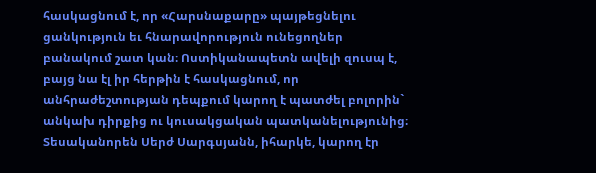հասկացնում է, որ «Հարսնաքարը» պայթեցնելու ցանկություն եւ հնարավորություն ունեցողներ բանակում շատ կան։ Ոստիկանապետն ավելի զուսպ է, բայց նա էլ իր հերթին է հասկացնում, որ անհրաժեշտության դեպքում կարող է պատժել բոլորին` անկախ դիրքից ու կուսակցական պատկանելությունից։ Տեսականորեն Սերժ Սարգսյանն, իհարկե, կարող էր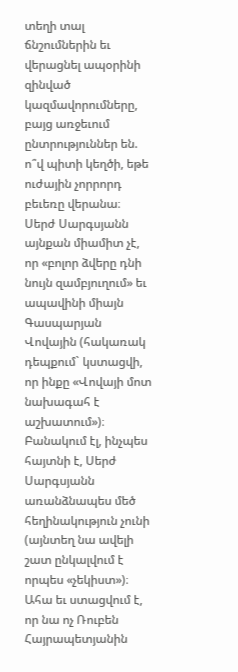տեղի տալ ճնշումներին եւ վերացնել ապօրինի զինված կազմավորումները, բայց առջեւում ընտրություններ են. ո՞վ պիտի կեղծի, եթե ուժային չորրորդ բեւեռը վերանա։ Սերժ Սարգսյանն այնքան միամիտ չէ, որ «բոլոր ձվերը դնի նույն զամբյուղում» եւ ապավինի միայն Գասպարյան Վովային (հակառակ դեպքում` կստացվի, որ ինքը «Վովայի մոտ նախագահ է աշխատում»)։ Բանակում էլ, ինչպես հայտնի է, Սերժ Սարգսյանն առանձնապես մեծ հեղինակություն չունի (այնտեղ նա ավելի շատ ընկալվում է որպես «չեկիստ»)։ Ահա եւ ստացվում է, որ նա ոչ Ռուբեն Հայրապետյանին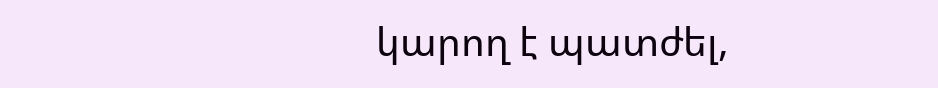կարող է պատժել,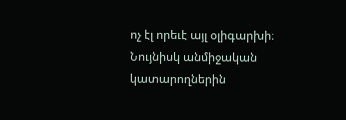ոչ էլ որեւէ այլ օլիգարխի։ Նույնիսկ անմիջական կատարողներին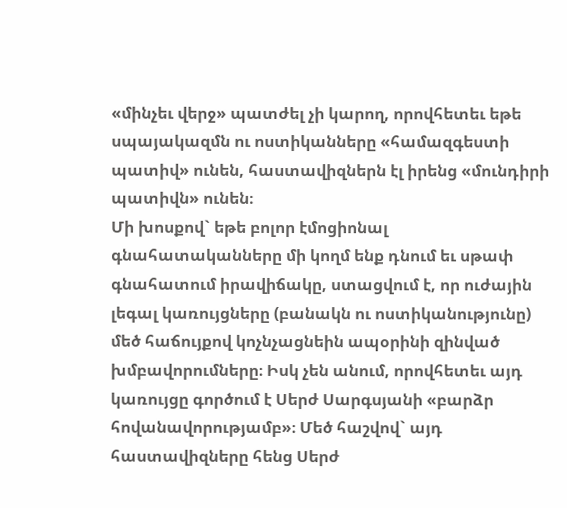«մինչեւ վերջ» պատժել չի կարող, որովհետեւ եթե սպայակազմն ու ոստիկանները «համազգեստի պատիվ» ունեն, հաստավիզներն էլ իրենց «մունդիրի պատիվն» ունեն։
Մի խոսքով` եթե բոլոր էմոցիոնալ գնահատականները մի կողմ ենք դնում եւ սթափ գնահատում իրավիճակը, ստացվում է, որ ուժային լեգալ կառույցները (բանակն ու ոստիկանությունը) մեծ հաճույքով կոչնչացնեին ապօրինի զինված խմբավորումները։ Իսկ չեն անում, որովհետեւ այդ կառույցը գործում է Սերժ Սարգսյանի «բարձր հովանավորությամբ»։ Մեծ հաշվով` այդ հաստավիզները հենց Սերժ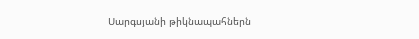Սարգսյանի թիկնապահներն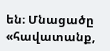են։ Մնացածը «հավատանք,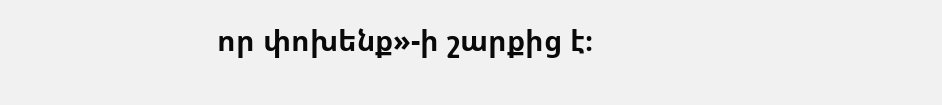որ փոխենք»-ի շարքից է։